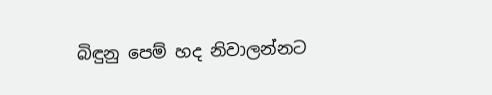බිඳුනු පෙම් හද නිවාලන්නට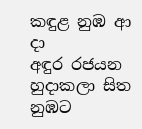කඳුළ නුඹ ආ දා
අඳුර රජයන හුදාකලා සිත
නුඹට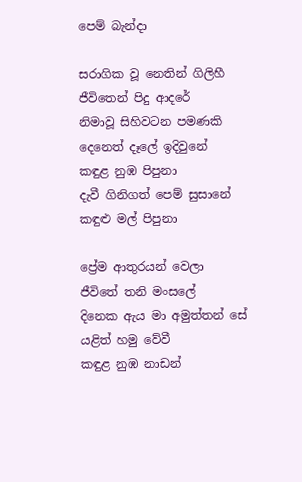පෙම් බැන්දා

සරාගික වූ නෙතින් ගිලිහී
ජීවිතෙන් පිදු ආදරේ
නිමාවූ සිහිවටන පමණකි
දෙනෙත් දෑලේ ඉදිවුනේ
කඳුළ නුඹ පිපුනා
දැවී ගිනිගත් පෙම් සුසානේ
කඳුළු මල් පිපුනා

ප්‍රේම ආතුරයන් වෙලා
ජීවිතේ තනි මංසලේ
දිනෙක ඇය මා අමුත්තන් සේ
යළිත් හමු වේවී
කඳුළ නුඹ නාඩන්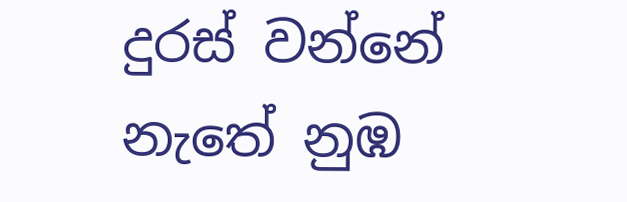දුරස් වන්නේ නැතේ නුඹ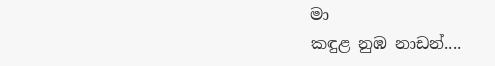මා
කඳුළ නුඹ නාඩන්....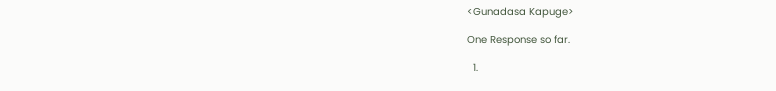<Gunadasa Kapuge>

One Response so far.

  1.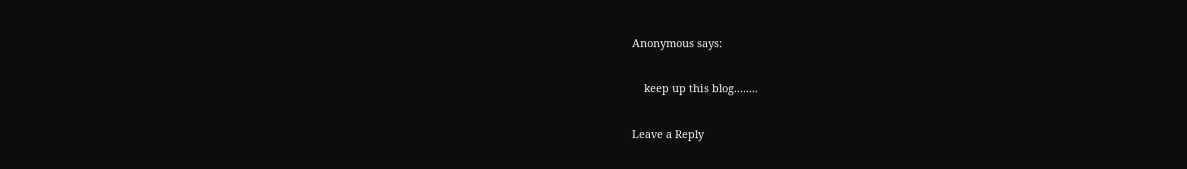Anonymous says:

    keep up this blog........

Leave a Reply